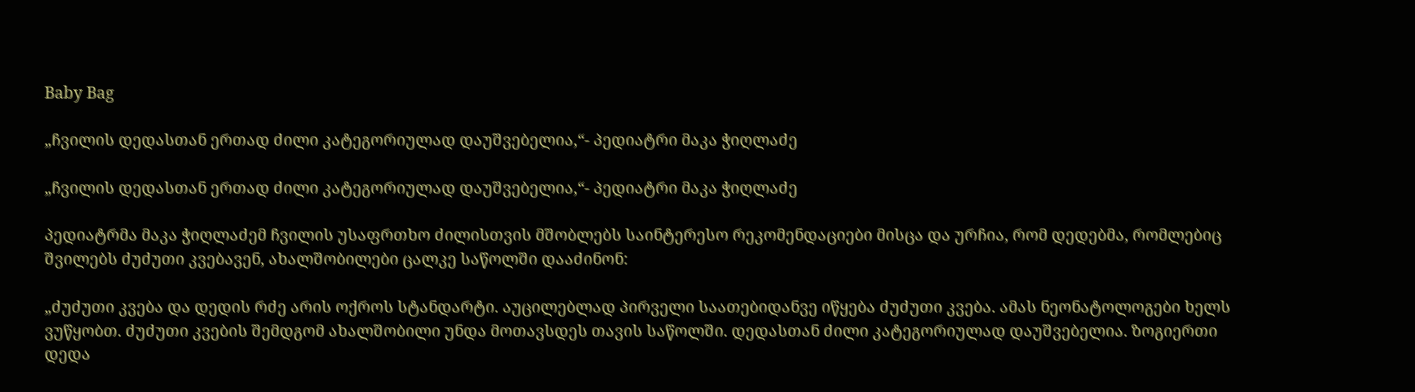Baby Bag

„ჩვილის დედასთან ერთად ძილი კატეგორიულად დაუშვებელია,“- პედიატრი მაკა ჭიღლაძე

„ჩვილის დედასთან ერთად ძილი კატეგორიულად დაუშვებელია,“- პედიატრი მაკა ჭიღლაძე

პედიატრმა მაკა ჭიღლაძემ ჩვილის უსაფრთხო ძილისთვის მშობლებს საინტერესო რეკომენდაციები მისცა და ურჩია, რომ დედებმა, რომლებიც შვილებს ძუძუთი კვებავენ, ახალშობილები ცალკე საწოლში დააძინონ:

„ძუძუთი კვება და დედის რძე არის ოქროს სტანდარტი. აუცილებლად პირველი საათებიდანვე იწყება ძუძუთი კვება. ამას ნეონატოლოგები ხელს ვუწყობთ. ძუძუთი კვების შემდგომ ახალშობილი უნდა მოთავსდეს თავის საწოლში. დედასთან ძილი კატეგორიულად დაუშვებელია. ზოგიერთი დედა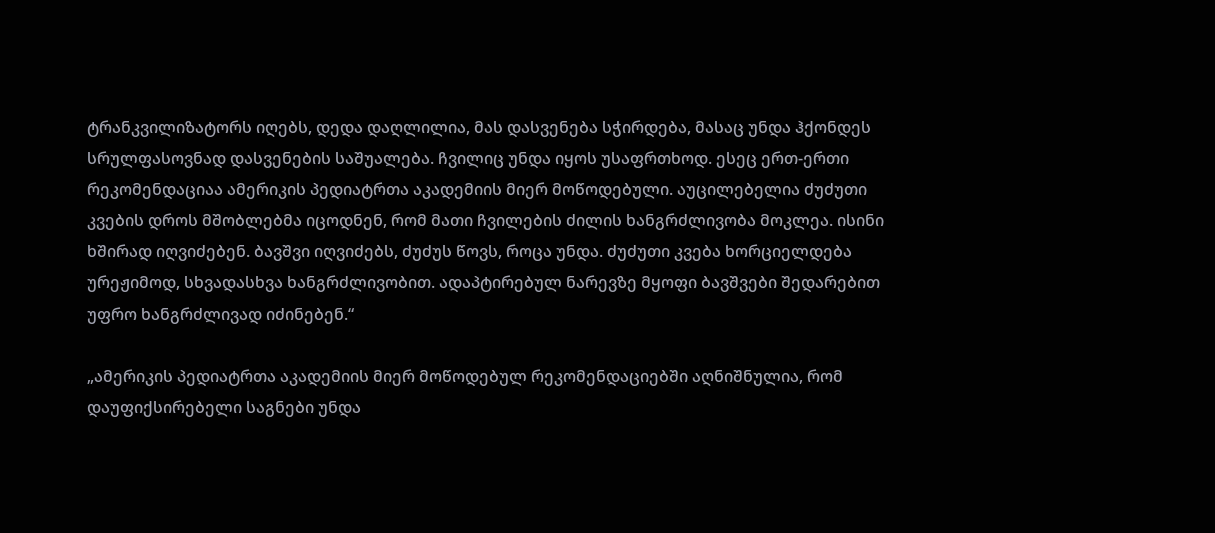ტრანკვილიზატორს იღებს, დედა დაღლილია, მას დასვენება სჭირდება, მასაც უნდა ჰქონდეს სრულფასოვნად დასვენების საშუალება. ჩვილიც უნდა იყოს უსაფრთხოდ. ესეც ერთ-ერთი რეკომენდაციაა ამერიკის პედიატრთა აკადემიის მიერ მოწოდებული. აუცილებელია ძუძუთი კვების დროს მშობლებმა იცოდნენ, რომ მათი ჩვილების ძილის ხანგრძლივობა მოკლეა. ისინი ხშირად იღვიძებენ. ბავშვი იღვიძებს, ძუძუს წოვს, როცა უნდა. ძუძუთი კვება ხორციელდება ურეჟიმოდ, სხვადასხვა ხანგრძლივობით. ადაპტირებულ ნარევზე მყოფი ბავშვები შედარებით უფრო ხანგრძლივად იძინებენ.“

„ამერიკის პედიატრთა აკადემიის მიერ მოწოდებულ რეკომენდაციებში აღნიშნულია, რომ დაუფიქსირებელი საგნები უნდა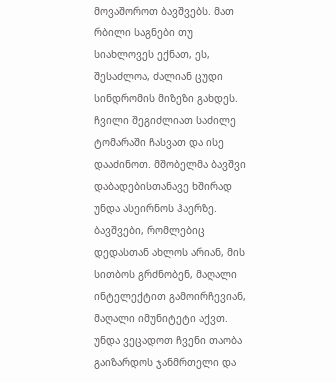მოვაშოროთ ბავშვებს. მათ რბილი საგნები თუ სიახლოვეს ექნათ, ეს, შესაძლოა, ძალიან ცუდი სინდრომის მიზეზი გახდეს. ჩვილი შეგიძლიათ საძილე ტომარაში ჩასვათ და ისე დააძინოთ. მშობელმა ბავშვი დაბადებისთანავე ხშირად უნდა ასეირნოს ჰაერზე. ბავშვები, რომლებიც დედასთან ახლოს არიან, მის სითბოს გრძნობენ, მაღალი ინტელექტით გამოირჩევიან, მაღალი იმუნიტეტი აქვთ. უნდა ვეცადოთ ჩვენი თაობა გაიზარდოს ჯანმრთელი და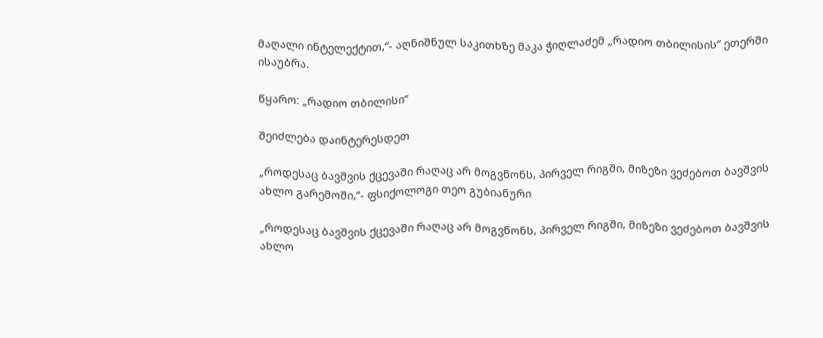მაღალი ინტელექტით,“- აღნიშნულ საკითხზე მაკა ჭიღლაძემ „რადიო თბილისის“ ეთერში ისაუბრა.

წყარო: „რადიო თბილისი“

შეიძლება დაინტერესდეთ

„როდესაც ბავშვის ქცევაში რაღაც არ მოგვწონს, პირველ რიგში, მიზეზი ვეძებოთ ბავშვის ახლო გარემოში,“- ფსიქოლოგი თეო გუბიანური

„როდესაც ბავშვის ქცევაში რაღაც არ მოგვწონს, პირველ რიგში, მიზეზი ვეძებოთ ბავშვის ახლო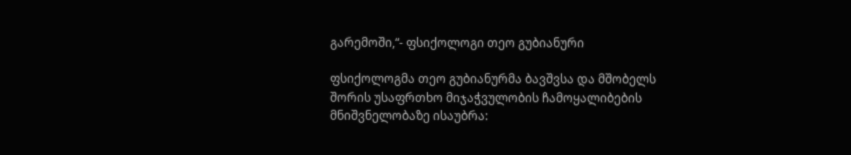გარემოში,“- ფსიქოლოგი თეო გუბიანური

ფსიქოლოგმა თეო გუბიანურმა ბავშვსა და მშობელს შორის უსაფრთხო მიჯაჭვულობის ჩამოყალიბების მნიშვნელობაზე ისაუბრა: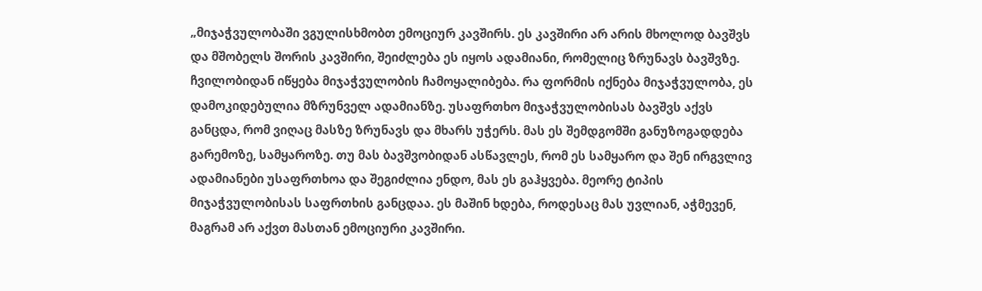„მიჯაჭვულობაში ვგულისხმობთ ემოციურ კავშირს. ეს კავშირი არ არის მხოლოდ ბავშვს და მშობელს შორის კავშირი, შეიძლება ეს იყოს ადამიანი, რომელიც ზრუნავს ბავშვზე. ჩვილობიდან იწყება მიჯაჭვულობის ჩამოყალიბება. რა ფორმის იქნება მიჯაჭვულობა, ეს დამოკიდებულია მზრუნველ ადამიანზე. უსაფრთხო მიჯაჭვულობისას ბავშვს აქვს განცდა, რომ ვიღაც მასზე ზრუნავს და მხარს უჭერს. მას ეს შემდგომში განუზოგადდება გარემოზე, სამყაროზე. თუ მას ბავშვობიდან ასწავლეს, რომ ეს სამყარო და შენ ირგვლივ ადამიანები უსაფრთხოა და შეგიძლია ენდო, მას ეს გაჰყვება. მეორე ტიპის მიჯაჭვულობისას საფრთხის განცდაა. ეს მაშინ ხდება, როდესაც მას უვლიან, აჭმევენ, მაგრამ არ აქვთ მასთან ემოციური კავშირი.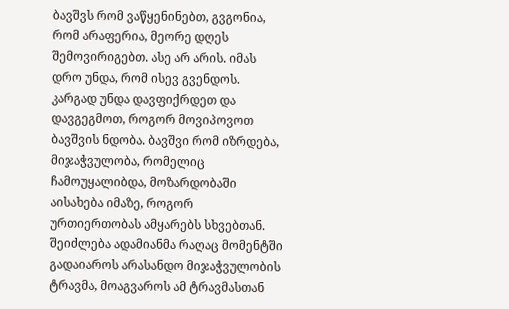ბავშვს რომ ვაწყენინებთ, გვგონია, რომ არაფერია, მეორე დღეს შემოვირიგებთ. ასე არ არის. იმას დრო უნდა, რომ ისევ გვენდოს. კარგად უნდა დავფიქრდეთ და დავგეგმოთ, როგორ მოვიპოვოთ ბავშვის ნდობა. ბავშვი რომ იზრდება, მიჯაჭვულობა, რომელიც ჩამოუყალიბდა, მოზარდობაში აისახება იმაზე, როგორ ურთიერთობას ამყარებს სხვებთან. შეიძლება ადამიანმა რაღაც მომენტში გადაიაროს არასანდო მიჯაჭვულობის ტრავმა, მოაგვაროს ამ ტრავმასთან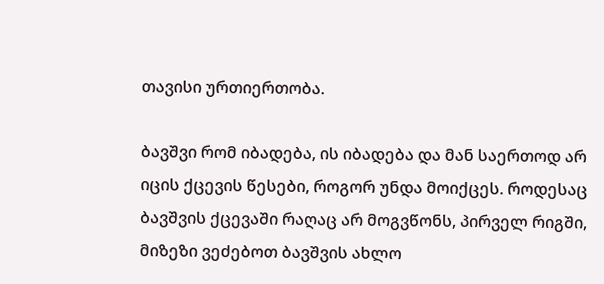თავისი ურთიერთობა.

ბავშვი რომ იბადება, ის იბადება და მან საერთოდ არ იცის ქცევის წესები, როგორ უნდა მოიქცეს. როდესაც ბავშვის ქცევაში რაღაც არ მოგვწონს, პირველ რიგში, მიზეზი ვეძებოთ ბავშვის ახლო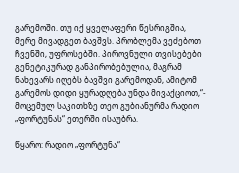გარემოში. თუ იქ ყველაფერი წესრიგშია, მერე მივადგეთ ბავშვს. პრობლემა ვეძებოთ ჩვენში, უფროსებში. პიროვნული თვისებები გენეტიკურად განპირობებულია, მაგრამ ნახევარს იღებს ბავშვი გარემოდან, ამიტომ გარემოს დიდი ყურადღება უნდა მივაქციოთ,“- მოცემულ საკითხზე თეო გუბიანურმა რადიო „ფორტუნას“ ეთერში ისაუბრა.

წყარო: რადიო „ფორტუნა“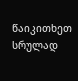წაიკითხეთ სრულად